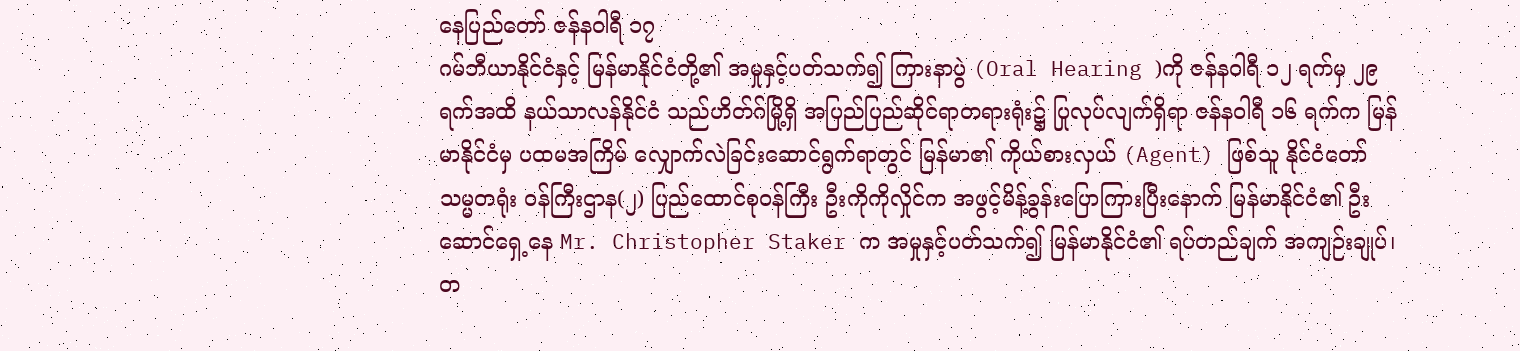နေပြည်တော် ဇန်နဝါရီ ၁၇
ဂမ်ဘီယာနိုင်ငံနှင့် မြန်မာနိုင်ငံတို့၏ အမှုနှင့်ပတ်သက်၍ ကြားနာပွဲ (Oral Hearing )ကို ဇန်နဝါရီ ၁၂ ရက်မှ ၂၉ ရက်အထိ နယ်သာလန်နိုင်ငံ သည်ဟိတ်ဂ်မြို့ရှိ အပြည်ပြည်ဆိုင်ရာတရားရုံး၌ ပြုလုပ်လျက်ရှိရာ ဇန်နဝါရီ ၁၆ ရက်က မြန်မာနိုင်ငံမှ ပထမအကြိမ် လျှောက်လဲခြင်းဆောင်ရွက်ရာတွင် မြန်မာ၏ ကိုယ်စားလှယ် (Agent) ဖြစ်သူ နိုင်ငံတော်သမ္မတရုံး ဝန်ကြီးဌာန(၂) ပြည်ထောင်စုဝန်ကြီး ဦးကိုကိုလှိုင်က အဖွင့်မိန့်ခွန်းပြောကြားပြီးနောက် မြန်မာနိုင်ငံ၏ ဦးဆောင်ရှေ့နေ Mr. Christopher Staker က အမှုနှင့်ပတ်သက်၍ မြန်မာနိုင်ငံ၏ ရပ်တည်ချက် အကျဉ်းချုပ်၊ တ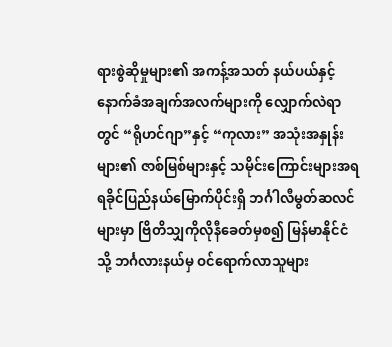ရားစွဲဆိုမှုများ၏ အကန့်အသတ် နယ်ပယ်နှင့် နောက်ခံအချက်အလက်များကို လျှောက်လဲရာတွင် “ရိုဟင်ဂျာ”နှင့် “ကုလား” အသုံးအနှုန်းများ၏ ဇာစ်မြစ်များနှင့် သမိုင်းကြောင်းများအရ ရခိုင်ပြည်နယ်မြောက်ပိုင်းရှိ ဘင်္ဂါလီမွတ်ဆလင်များမှာ ဗြိတိသျှကိုလိုနီခေတ်မှစ၍ မြန်မာနိုင်ငံသို့ ဘင်္ဂလားနယ်မှ ဝင်ရောက်လာသူများ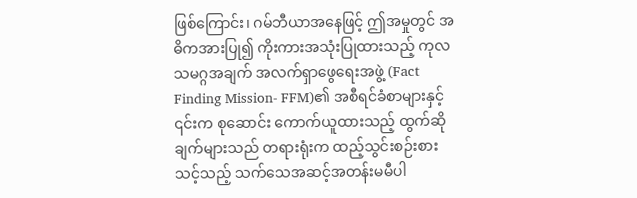ဖြစ်ကြောင်း၊ ဂမ်ဘီယာအနေဖြင့် ဤအမှုတွင် အဓိကအားပြု၍ ကိုးကားအသုံးပြုထားသည့် ကုလသမဂ္ဂအချက် အလက်ရှာဖွေရေးအဖွဲ့ (Fact Finding Mission- FFM)၏ အစီရင်ခံစာများနှင့် ၎င်းက စုဆောင်း ကောက်ယူထားသည့် ထွက်ဆိုချက်များသည် တရားရုံးက ထည့်သွင်းစဉ်းစားသင့်သည့် သက်သေအဆင့်အတန်းမမီပါ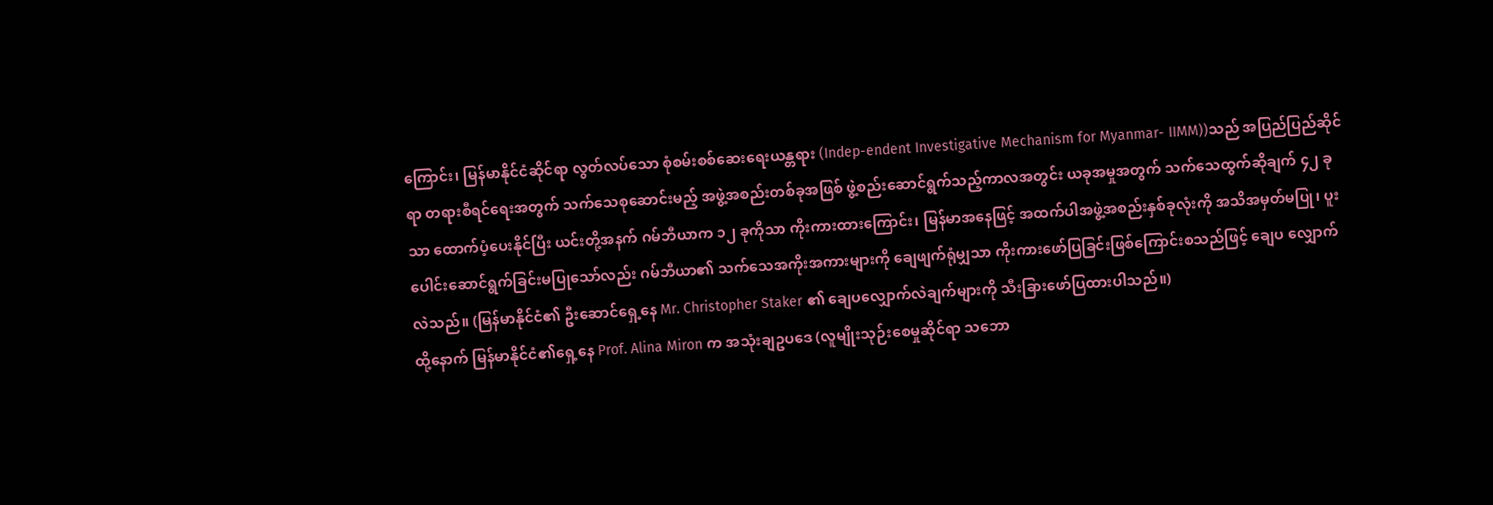ကြောင်း၊ မြန်မာနိုင်ငံဆိုင်ရာ လွတ်လပ်သော စုံစမ်းစစ်ဆေးရေးယန္တရား (Indep-endent Investigative Mechanism for Myanmar- IIMM))သည် အပြည်ပြည်ဆိုင်ရာ တရားစီရင်ရေးအတွက် သက်သေစုဆောင်းမည့် အဖွဲ့အစည်းတစ်ခုအဖြစ် ဖွဲ့စည်းဆောင်ရွက်သည့်ကာလအတွင်း ယခုအမှုအတွက် သက်သေထွက်ဆိုချက် ၄၂ ခုသာ ထောက်ပံ့ပေးနိုင်ပြီး ယင်းတို့အနက် ဂမ်ဘီယာက ၁၂ ခုကိုသာ ကိုးကားထားကြောင်း၊ မြန်မာအနေဖြင့် အထက်ပါအဖွဲ့အစည်းနှစ်ခုလုံးကို အသိအမှတ်မပြု၊ ပူးပေါင်းဆောင်ရွက်ခြင်းမပြုသော်လည်း ဂမ်ဘီယာ၏ သက်သေအကိုးအကားများကို ချေဖျက်ရုံမျှသာ ကိုးကားဖော်ပြခြင်းဖြစ်ကြောင်းစသည်ဖြင့် ချေပ လျှောက်လဲသည်။ (မြန်မာနိုင်ငံ၏ ဦးဆောင်ရှေ့နေ Mr. Christopher Staker ၏ ချေပလျှောက်လဲချက်များကို သီးခြားဖော်ပြထားပါသည်။)
ထို့နောက် မြန်မာနိုင်ငံ၏ရှေ့နေ Prof. Alina Miron က အသုံးချဥပဒေ (လူမျိုးသုဉ်းစေမှုဆိုင်ရာ သဘော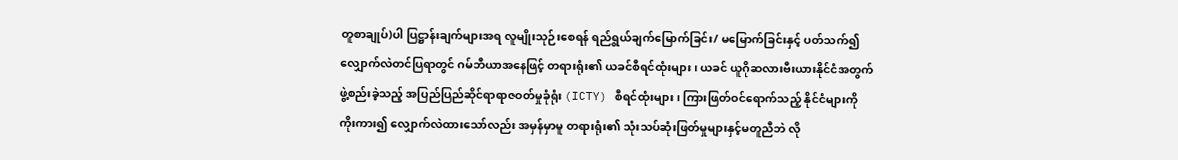တူစာချုပ်)ပါ ပြဋ္ဌာန်းချက်များအရ လူမျိုးသုဉ်းစေရန် ရည်ရွယ်ချက်မြောက်ခြင်း/ မမြောက်ခြင်းနှင့် ပတ်သက်၍ လျှောက်လဲတင်ပြရာတွင် ဂမ်ဘီယာအနေဖြင့် တရားရုံး၏ ယခင်စီရင်ထုံးများ၊ ယခင် ယူဂိုဆလားဗီးယားနိုင်ငံအတွက် ဖွဲ့စည်းခဲ့သည့် အပြည်ပြည်ဆိုင်ရာရာဇဝတ်မှုခုံရုံး (ICTY) စီရင်ထုံးများ၊ ကြားဖြတ်ဝင်ရောက်သည့် နိုင်ငံများကို ကိုးကား၍ လျှောက်လဲထားသော်လည်း အမှန်မှာမူ တရားရုံး၏ သုံးသပ်ဆုံးဖြတ်မှုများနှင့်မတူညီဘဲ လို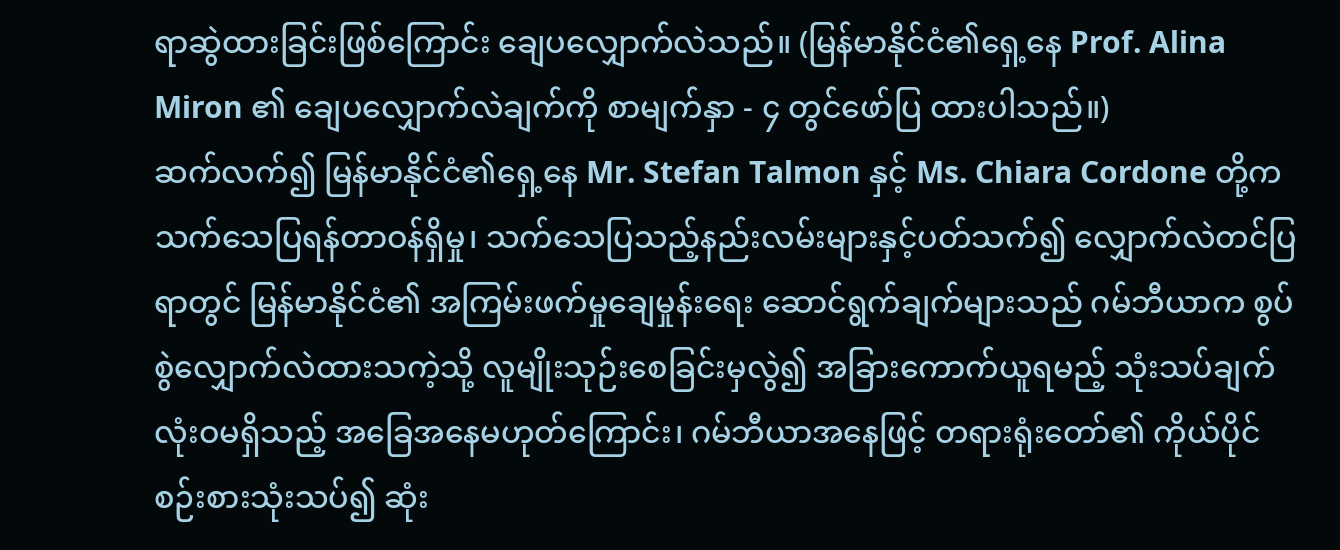ရာဆွဲထားခြင်းဖြစ်ကြောင်း ချေပလျှောက်လဲသည်။ (မြန်မာနိုင်ငံ၏ရှေ့နေ Prof. Alina Miron ၏ ချေပလျှောက်လဲချက်ကို စာမျက်နှာ - ၄ တွင်ဖော်ပြ ထားပါသည်။)
ဆက်လက်၍ မြန်မာနိုင်ငံ၏ရှေ့နေ Mr. Stefan Talmon နှင့် Ms. Chiara Cordone တို့က သက်သေပြရန်တာဝန်ရှိမှု၊ သက်သေပြသည့်နည်းလမ်းများနှင့်ပတ်သက်၍ လျှောက်လဲတင်ပြရာတွင် မြန်မာနိုင်ငံ၏ အကြမ်းဖက်မှုချေမှုန်းရေး ဆောင်ရွက်ချက်များသည် ဂမ်ဘီယာက စွပ်စွဲလျှောက်လဲထားသကဲ့သို့ လူမျိုးသုဉ်းစေခြင်းမှလွဲ၍ အခြားကောက်ယူရမည့် သုံးသပ်ချက်လုံးဝမရှိသည့် အခြေအနေမဟုတ်ကြောင်း၊ ဂမ်ဘီယာအနေဖြင့် တရားရုံးတော်၏ ကိုယ်ပိုင်စဉ်းစားသုံးသပ်၍ ဆုံး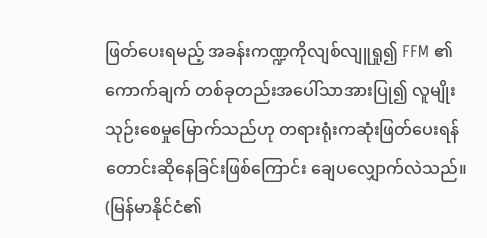ဖြတ်ပေးရမည့် အခန်းကဏ္ဍကိုလျစ်လျူရှု၍ FFM ၏ ကောက်ချက် တစ်ခုတည်းအပေါ်သာအားပြု၍ လူမျိုးသုဉ်းစေမှုမြောက်သည်ဟု တရားရုံးကဆုံးဖြတ်ပေးရန် တောင်းဆိုနေခြင်းဖြစ်ကြောင်း ချေပလျှောက်လဲသည်။ (မြန်မာနိုင်ငံ၏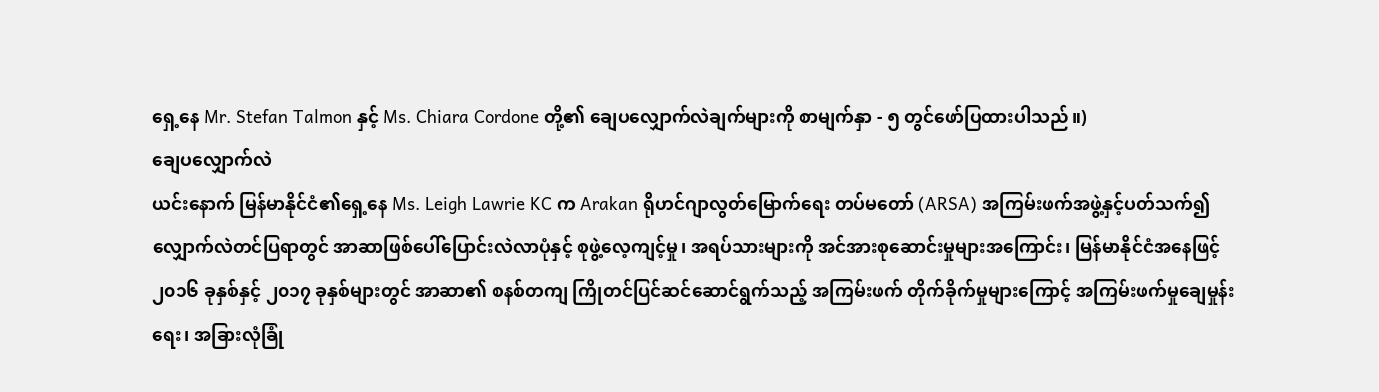ရှေ့နေ Mr. Stefan Talmon နှင့် Ms. Chiara Cordone တို့၏ ချေပလျှောက်လဲချက်များကို စာမျက်နှာ - ၅ တွင်ဖော်ပြထားပါသည်။)
ချေပလျှောက်လဲ
ယင်းနောက် မြန်မာနိုင်ငံ၏ရှေ့နေ Ms. Leigh Lawrie KC က Arakan ရိုဟင်ဂျာလွတ်မြောက်ရေး တပ်မတော် (ARSA) အကြမ်းဖက်အဖွဲ့နှင့်ပတ်သက်၍ လျှောက်လဲတင်ပြရာတွင် အာဆာဖြစ်ပေါ်ပြောင်းလဲလာပုံနှင့် စုဖွဲ့လေ့ကျင့်မှု၊ အရပ်သားများကို အင်အားစုဆောင်းမှုများအကြောင်း၊ မြန်မာနိုင်ငံအနေဖြင့် ၂၀၁၆ ခုနှစ်နှင့် ၂၀၁၇ ခုနှစ်များတွင် အာဆာ၏ စနစ်တကျ ကြိုတင်ပြင်ဆင်ဆောင်ရွက်သည့် အကြမ်းဖက် တိုက်ခိုက်မှုများကြောင့် အကြမ်းဖက်မှုချေမှုန်းရေး၊ အခြားလုံခြုံ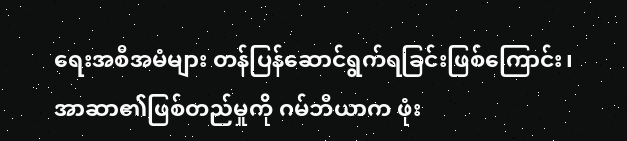ရေးအစီအမံများ တန်ပြန်ဆောင်ရွက်ရခြင်းဖြစ်ကြောင်း၊ အာဆာ၏ဖြစ်တည်မှုကို ဂမ်ဘီယာက ဖုံး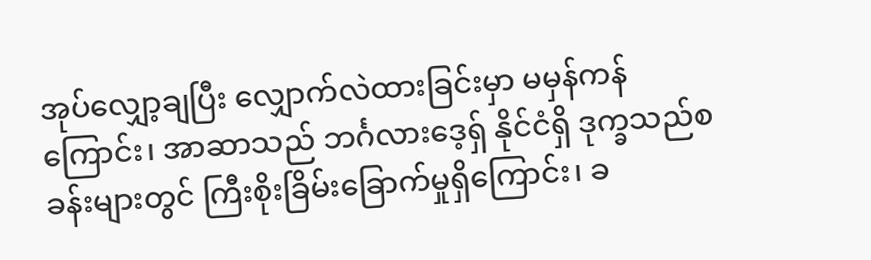အုပ်လျှော့ချပြီး လျှောက်လဲထားခြင်းမှာ မမှန်ကန်ကြောင်း၊ အာဆာသည် ဘင်္ဂလားဒေ့ရှ် နိုင်ငံရှိ ဒုက္ခသည်စခန်းများတွင် ကြီးစိုးခြိမ်းခြောက်မှုရှိကြောင်း၊ ခ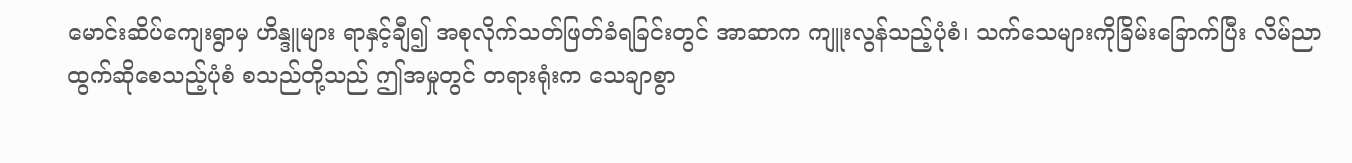မောင်းဆိပ်ကျေးရွာမှ ဟိန္ဒူများ ရာနှင့်ချီ၍ အစုလိုက်သတ်ဖြတ်ခံရခြင်းတွင် အာဆာက ကျူးလွန်သည့်ပုံစံ၊ သက်သေများကိုခြိမ်းခြောက်ပြီး လိမ်ညာထွက်ဆိုစေသည့်ပုံစံ စသည်တို့သည် ဤအမှုတွင် တရားရုံးက သေချာစွာ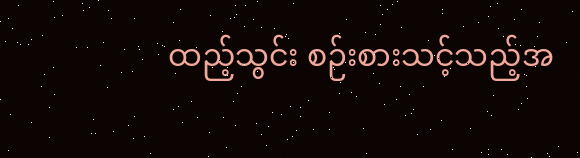ထည့်သွင်း စဉ်းစားသင့်သည့်အ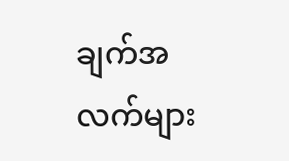ချက်အလက်များ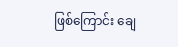ဖြစ်ကြောင်း ချေ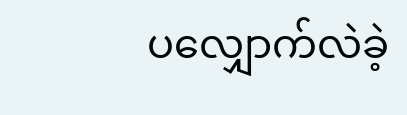ပလျှောက်လဲခဲ့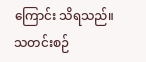ကြောင်း သိရသည်။
သတင်းစဉ်